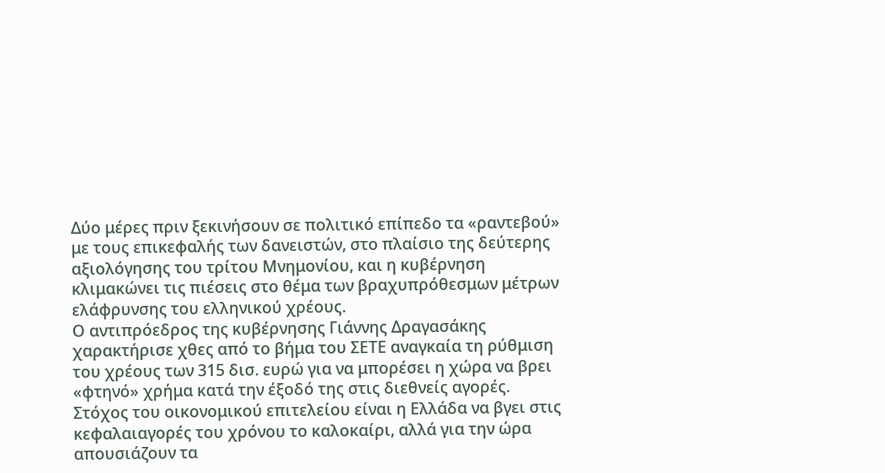Δύο μέρες πριν ξεκινήσουν σε πολιτικό επίπεδο τα «ραντεβού» με τους επικεφαλής των δανειστών, στο πλαίσιο της δεύτερης αξιολόγησης του τρίτου Μνημονίου, και η κυβέρνηση κλιμακώνει τις πιέσεις στο θέμα των βραχυπρόθεσμων μέτρων ελάφρυνσης του ελληνικού χρέους.
Ο αντιπρόεδρος της κυβέρνησης Γιάννης Δραγασάκης χαρακτήρισε χθες από το βήμα του ΣΕΤΕ αναγκαία τη ρύθμιση του χρέους των 315 δισ. ευρώ για να μπορέσει η χώρα να βρει «φτηνό» χρήμα κατά την έξοδό της στις διεθνείς αγορές.
Στόχος του οικονομικού επιτελείου είναι η Ελλάδα να βγει στις κεφαλαιαγορές του χρόνου το καλοκαίρι, αλλά για την ώρα απουσιάζουν τα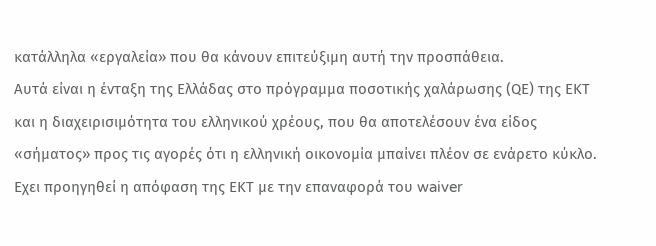κατάλληλα «εργαλεία» που θα κάνουν επιτεύξιμη αυτή την προσπάθεια.
Αυτά είναι η ένταξη της Ελλάδας στο πρόγραμμα ποσοτικής χαλάρωσης (QΕ) της ΕΚΤ και η διαχειρισιμότητα του ελληνικού χρέους, που θα αποτελέσουν ένα είδος «σήματος» προς τις αγορές ότι η ελληνική οικονομία μπαίνει πλέον σε ενάρετο κύκλο.
Εχει προηγηθεί η απόφαση της ΕΚΤ με την επαναφορά του waiver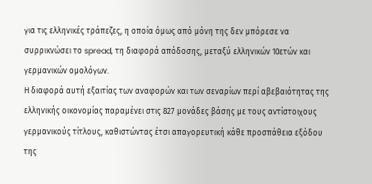για τις ελληνικές τράπεζες, η οποία όμως από μόνη της δεν μπόρεσε να συρρικνώσει το spread, τη διαφορά απόδοσης, μεταξύ ελληνικών 10ετών και γερμανικών ομολόγων.
Η διαφορά αυτή εξαιτίας των αναφορών και των σεναρίων περί αβεβαιότητας της ελληνικής οικονομίας παραμένει στις 827 μονάδες βάσης με τους αντίστοιχους γερμανικούς τίτλους, καθιστώντας έτσι απαγορευτική κάθε προσπάθεια εξόδου της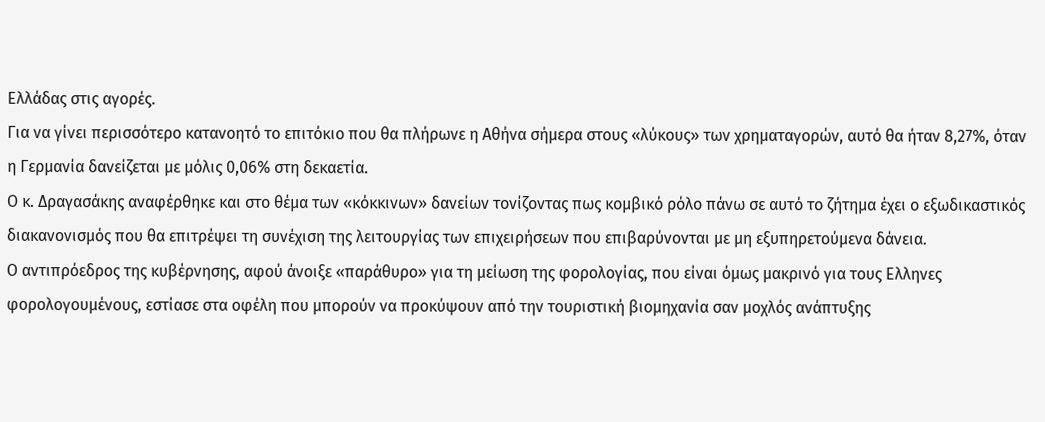Ελλάδας στις αγορές.
Για να γίνει περισσότερο κατανοητό το επιτόκιο που θα πλήρωνε η Αθήνα σήμερα στους «λύκους» των χρηματαγορών, αυτό θα ήταν 8,27%, όταν η Γερμανία δανείζεται με μόλις 0,06% στη δεκαετία.
Ο κ. Δραγασάκης αναφέρθηκε και στο θέμα των «κόκκινων» δανείων τονίζοντας πως κομβικό ρόλο πάνω σε αυτό το ζήτημα έχει ο εξωδικαστικός διακανονισμός που θα επιτρέψει τη συνέχιση της λειτουργίας των επιχειρήσεων που επιβαρύνονται με μη εξυπηρετούμενα δάνεια.
Ο αντιπρόεδρος της κυβέρνησης, αφού άνοιξε «παράθυρο» για τη μείωση της φορολογίας, που είναι όμως μακρινό για τους Ελληνες φορολογουμένους, εστίασε στα οφέλη που μπορούν να προκύψουν από την τουριστική βιομηχανία σαν μοχλός ανάπτυξης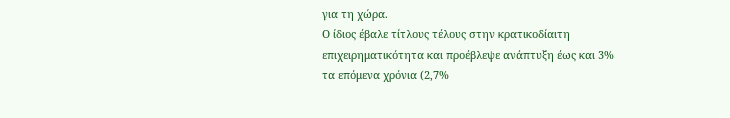για τη χώρα.
Ο ίδιος έβαλε τίτλους τέλους στην κρατικοδίαιτη επιχειρηματικότητα και προέβλεψε ανάπτυξη έως και 3% τα επόμενα χρόνια (2,7%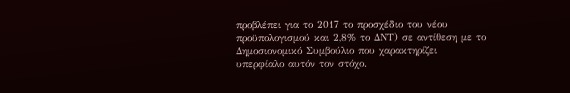προβλέπει για το 2017 το προσχέδιο του νέου προϋπολογισμού και 2,8% το ΔΝΤ) σε αντίθεση με το Δημοσιονομικό Συμβούλιο που χαρακτηρίζει υπερφίαλο αυτόν τον στόχο.